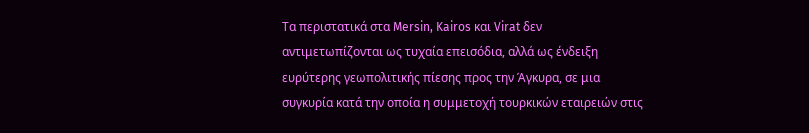Τα περιστατικά στα Mersin, Kairos και Virat δεν αντιμετωπίζονται ως τυχαία επεισόδια, αλλά ως ένδειξη ευρύτερης γεωπολιτικής πίεσης προς την Άγκυρα, σε μια συγκυρία κατά την οποία η συμμετοχή τουρκικών εταιρειών στις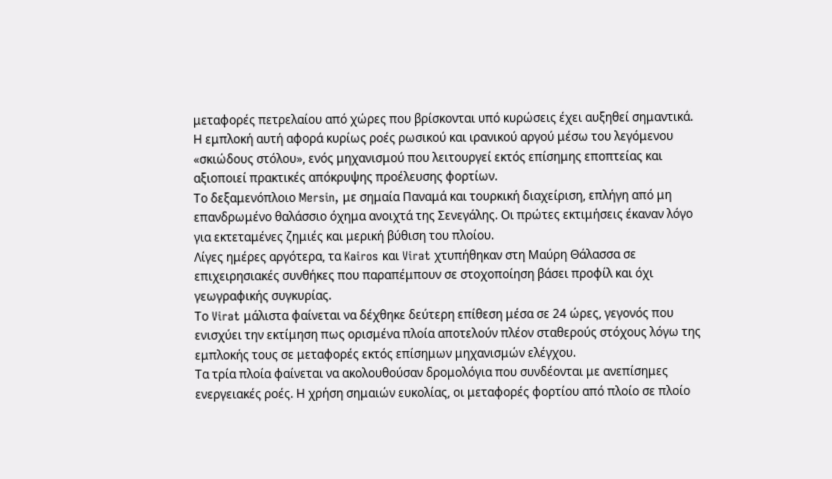μεταφορές πετρελαίου από χώρες που βρίσκονται υπό κυρώσεις έχει αυξηθεί σημαντικά.
Η εμπλοκή αυτή αφορά κυρίως ροές ρωσικού και ιρανικού αργού μέσω του λεγόμενου «σκιώδους στόλου», ενός μηχανισμού που λειτουργεί εκτός επίσημης εποπτείας και αξιοποιεί πρακτικές απόκρυψης προέλευσης φορτίων.
Το δεξαμενόπλοιο Mersin, με σημαία Παναμά και τουρκική διαχείριση, επλήγη από μη επανδρωμένο θαλάσσιο όχημα ανοιχτά της Σενεγάλης. Οι πρώτες εκτιμήσεις έκαναν λόγο για εκτεταμένες ζημιές και μερική βύθιση του πλοίου.
Λίγες ημέρες αργότερα, τα Kairos και Virat χτυπήθηκαν στη Μαύρη Θάλασσα σε επιχειρησιακές συνθήκες που παραπέμπουν σε στοχοποίηση βάσει προφίλ και όχι γεωγραφικής συγκυρίας.
Το Virat μάλιστα φαίνεται να δέχθηκε δεύτερη επίθεση μέσα σε 24 ώρες, γεγονός που ενισχύει την εκτίμηση πως ορισμένα πλοία αποτελούν πλέον σταθερούς στόχους λόγω της εμπλοκής τους σε μεταφορές εκτός επίσημων μηχανισμών ελέγχου.
Τα τρία πλοία φαίνεται να ακολουθούσαν δρομολόγια που συνδέονται με ανεπίσημες ενεργειακές ροές. Η χρήση σημαιών ευκολίας, οι μεταφορές φορτίου από πλοίο σε πλοίο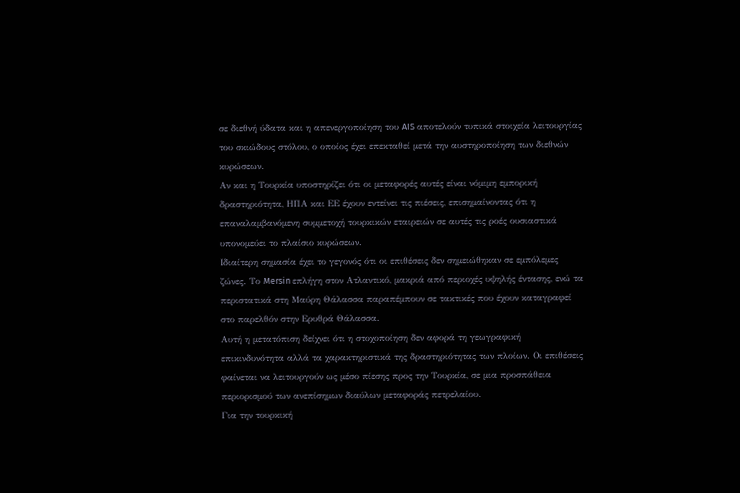σε διεθνή ύδατα και η απενεργοποίηση του AIS αποτελούν τυπικά στοιχεία λειτουργίας του σκιώδους στόλου, ο οποίος έχει επεκταθεί μετά την αυστηροποίηση των διεθνών κυρώσεων.
Αν και η Τουρκία υποστηρίζει ότι οι μεταφορές αυτές είναι νόμιμη εμπορική δραστηριότητα, ΗΠΑ και ΕΕ έχουν εντείνει τις πιέσεις, επισημαίνοντας ότι η επαναλαμβανόμενη συμμετοχή τουρκικών εταιρειών σε αυτές τις ροές ουσιαστικά υπονομεύει το πλαίσιο κυρώσεων.
Ιδιαίτερη σημασία έχει το γεγονός ότι οι επιθέσεις δεν σημειώθηκαν σε εμπόλεμες ζώνες. Το Mersin επλήγη στον Ατλαντικό, μακριά από περιοχές υψηλής έντασης, ενώ τα περιστατικά στη Μαύρη Θάλασσα παραπέμπουν σε τακτικές που έχουν καταγραφεί στο παρελθόν στην Ερυθρά Θάλασσα.
Αυτή η μετατόπιση δείχνει ότι η στοχοποίηση δεν αφορά τη γεωγραφική επικινδυνότητα αλλά τα χαρακτηριστικά της δραστηριότητας των πλοίων. Οι επιθέσεις φαίνεται να λειτουργούν ως μέσο πίεσης προς την Τουρκία, σε μια προσπάθεια περιορισμού των ανεπίσημων διαύλων μεταφοράς πετρελαίου.
Για την τουρκική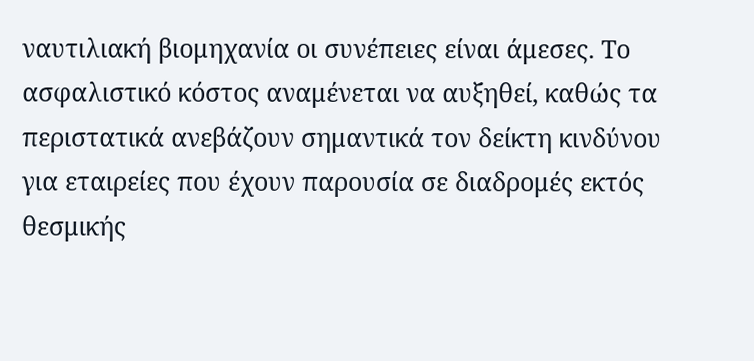ναυτιλιακή βιομηχανία οι συνέπειες είναι άμεσες. Το ασφαλιστικό κόστος αναμένεται να αυξηθεί, καθώς τα περιστατικά ανεβάζουν σημαντικά τον δείκτη κινδύνου για εταιρείες που έχουν παρουσία σε διαδρομές εκτός θεσμικής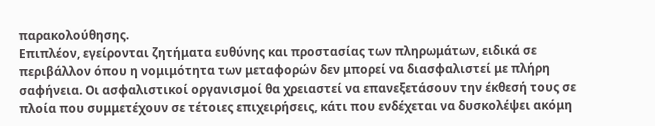παρακολούθησης.
Επιπλέον, εγείρονται ζητήματα ευθύνης και προστασίας των πληρωμάτων, ειδικά σε περιβάλλον όπου η νομιμότητα των μεταφορών δεν μπορεί να διασφαλιστεί με πλήρη σαφήνεια. Οι ασφαλιστικοί οργανισμοί θα χρειαστεί να επανεξετάσουν την έκθεσή τους σε πλοία που συμμετέχουν σε τέτοιες επιχειρήσεις, κάτι που ενδέχεται να δυσκολέψει ακόμη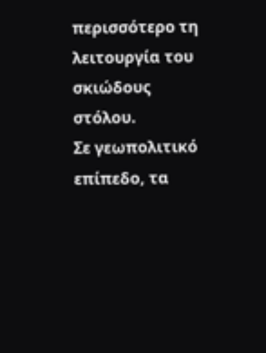περισσότερο τη λειτουργία του σκιώδους στόλου.
Σε γεωπολιτικό επίπεδο, τα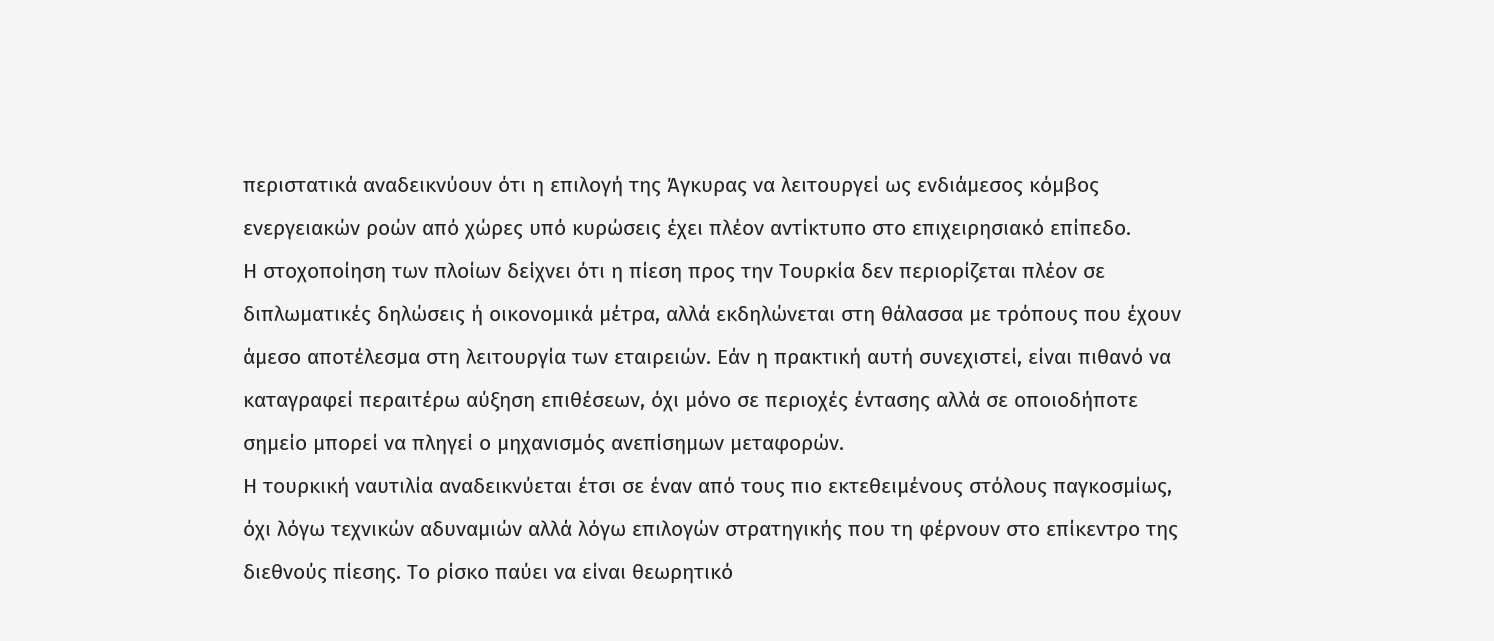περιστατικά αναδεικνύουν ότι η επιλογή της Άγκυρας να λειτουργεί ως ενδιάμεσος κόμβος ενεργειακών ροών από χώρες υπό κυρώσεις έχει πλέον αντίκτυπο στο επιχειρησιακό επίπεδο.
Η στοχοποίηση των πλοίων δείχνει ότι η πίεση προς την Τουρκία δεν περιορίζεται πλέον σε διπλωματικές δηλώσεις ή οικονομικά μέτρα, αλλά εκδηλώνεται στη θάλασσα με τρόπους που έχουν άμεσο αποτέλεσμα στη λειτουργία των εταιρειών. Εάν η πρακτική αυτή συνεχιστεί, είναι πιθανό να καταγραφεί περαιτέρω αύξηση επιθέσεων, όχι μόνο σε περιοχές έντασης αλλά σε οποιοδήποτε σημείο μπορεί να πληγεί ο μηχανισμός ανεπίσημων μεταφορών.
Η τουρκική ναυτιλία αναδεικνύεται έτσι σε έναν από τους πιο εκτεθειμένους στόλους παγκοσμίως, όχι λόγω τεχνικών αδυναμιών αλλά λόγω επιλογών στρατηγικής που τη φέρνουν στο επίκεντρο της διεθνούς πίεσης. Το ρίσκο παύει να είναι θεωρητικό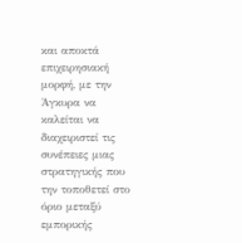και αποκτά επιχειρησιακή μορφή, με την Άγκυρα να καλείται να διαχειριστεί τις συνέπειες μιας στρατηγικής που την τοποθετεί στο όριο μεταξύ εμπορικής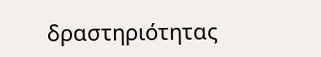δραστηριότητας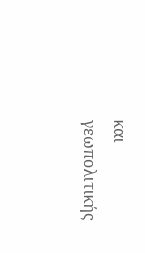και γεωπολιτικής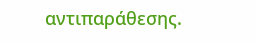αντιπαράθεσης.